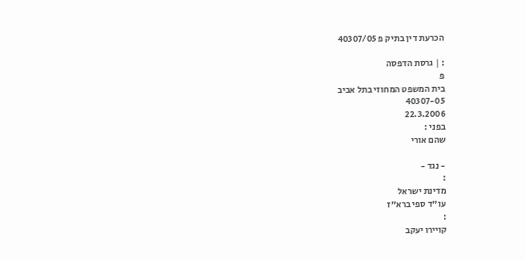הכרעת דין בתיק פ 40307/05

: | גרסת הדפסה
פ
בית המשפט המחוזי בתל אביב
40307-05
22.3.2006
בפני :
שהם אורי

- נגד -
:
מדינת ישראל
עו"ד ספי ברא"ז
:
קויירו יעקב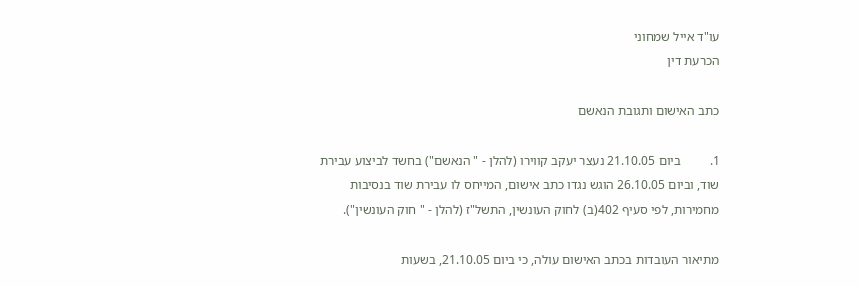עו"ד אייל שמחוני
הכרעת דין

כתב האישום ותגובת הנאשם

1.         ביום 21.10.05 נעצר יעקב קווירו (להלן - " הנאשם") בחשד לביצוע עבירת שוד, וביום 26.10.05 הוגש נגדו כתב אישום, המייחס לו עבירת שוד בנסיבות מחמירות, לפי סעיף 402(ב) לחוק העונשין, התשל"ז (להלן - " חוק העונשין").

מתיאור העובדות בכתב האישום עולה, כי ביום 21.10.05, בשעות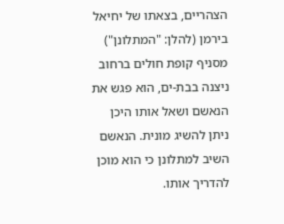הצהריים, בצאתו של יחיאל בירמן (להלן: "המתלונן") מסניף קופת חולים ברחוב ניצנה בבת-ים, הוא פגש את הנאשם ושאל אותו היכן ניתן להשיג מונית. הנאשם השיב למתלונן כי הוא מוכן להדריך אותו.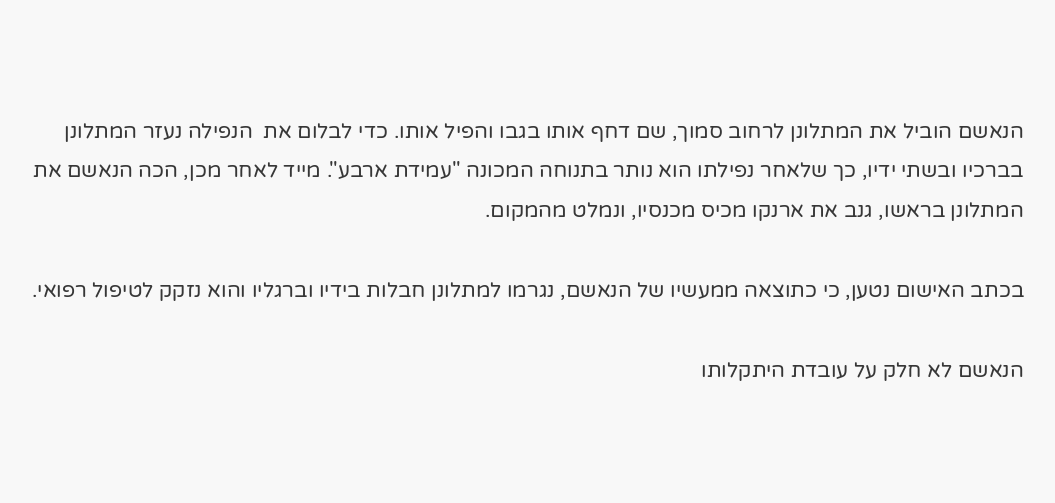הנאשם הוביל את המתלונן לרחוב סמוך, שם דחף אותו בגבו והפיל אותו. כדי לבלום את  הנפילה נעזר המתלונן בברכיו ובשתי ידיו, כך שלאחר נפילתו הוא נותר בתנוחה המכונה "עמידת ארבע". מייד לאחר מכן, הכה הנאשם את המתלונן בראשו, גנב את ארנקו מכיס מכנסיו, ונמלט מהמקום.

בכתב האישום נטען, כי כתוצאה ממעשיו של הנאשם, נגרמו למתלונן חבלות בידיו וברגליו והוא נזקק לטיפול רפואי.

הנאשם לא חלק על עובדת היתקלותו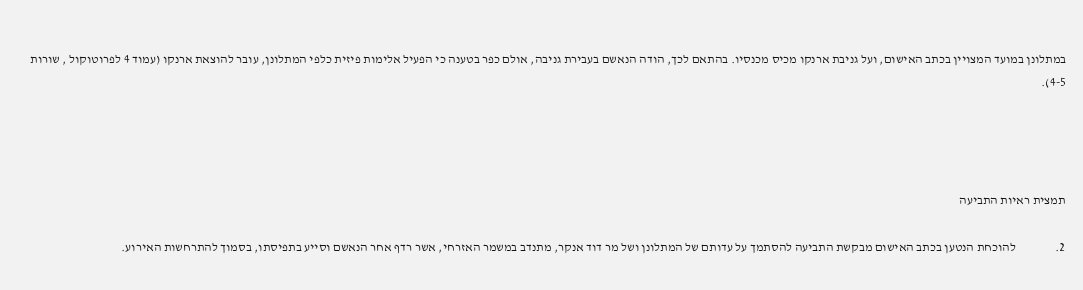במתלונן במועד המצויין בכתב האישום, ועל גניבת ארנקו מכיס מכנסיו. בהתאם לכך, הודה הנאשם בעבירת גניבה, אולם כפר בטענה כי הפעיל אלימות פיזית כלפי המתלונן, עובר להוצאת ארנקו (עמוד 4 לפרוטוקול , שורות
4-5).




תמצית ראיות התביעה

2.                להוכחת הנטען בכתב האישום מבקשת התביעה להסתמך על עדותם של המתלונן ושל מר דוד אנקר, מתנדב במשמר האזרחי, אשר רדף אחר הנאשם וסייע בתפיסתו, בסמוך להתרחשות האירוע.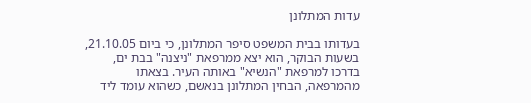עדות המתלונן

בעדותו בבית המשפט סיפר המתלונן, כי ביום 21.10.05, בשעות הבוקר, הוא יצא ממרפאת "ניצנה" בבת ים, בדרכו למרפאת "הנשיא" באותה העיר. בצאתו מהמרפאה, הבחין המתלונן בנאשם, כשהוא עומד ליד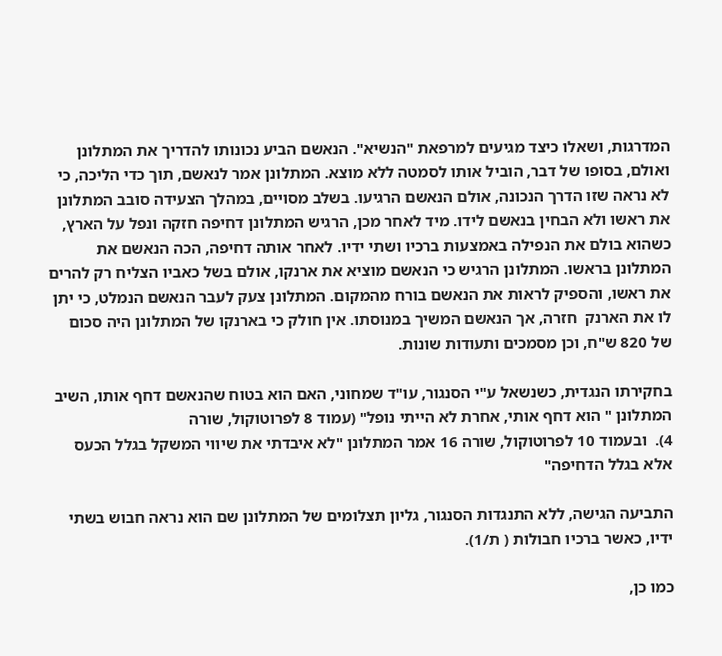המדרגות, ושאלו כיצד מגיעים למרפאת "הנשיא". הנאשם הביע נכונותו להדריך את המתלונן ואולם, בסופו של דבר, הוביל אותו לסמטה ללא מוצא. המתלונן אמר לנאשם, תוך כדי הליכה, כי לא נראה שזו הדרך הנכונה, אולם הנאשם הרגיעו. בשלב מסויים, במהלך הצעידה סובב המתלונן את ראשו ולא הבחין בנאשם לידו. מיד לאחר מכן, הרגיש המתלונן דחיפה חזקה ונפל על הארץ, כשהוא בולם את הנפילה באמצעות ברכיו ושתי ידיו. לאחר אותה דחיפה, הכה הנאשם את המתלונן בראשו. המתלונן הרגיש כי הנאשם מוציא את ארנקו, אולם בשל כאביו הצליח רק להרים את ראשו, והספיק לראות את הנאשם בורח מהמקום. המתלונן צעק לעבר הנאשם הנמלט, כי יתן לו את הארנק  חזרה, אך הנאשם המשיך במנוסתו. אין חולק כי בארנקו של המתלונן היה סכום של 820 ש"ח, וכן מסמכים ותעודות שונות.

בחקירתו הנגדית, כשנשאל ע"י הסנגור, עו"ד שמחוני, האם הוא בטוח שהנאשם דחף אותו, השיב המתלונן " הוא דחף אותי, אחרת לא הייתי נופל" (עמוד 8 לפרוטוקול, שורה
4).  ובעמוד 10 לפרוטוקול, שורה 16 אמר המתלונן "לא איבדתי את שיווי המשקל בגלל הכעס אלא בגלל הדחיפה"

התביעה הגישה, ללא התנגדות הסנגור, גליון תצלומים של המתלונן שם הוא נראה חבוש בשתי ידיו, כאשר ברכיו חבולות ( ת/1).

כמו כן,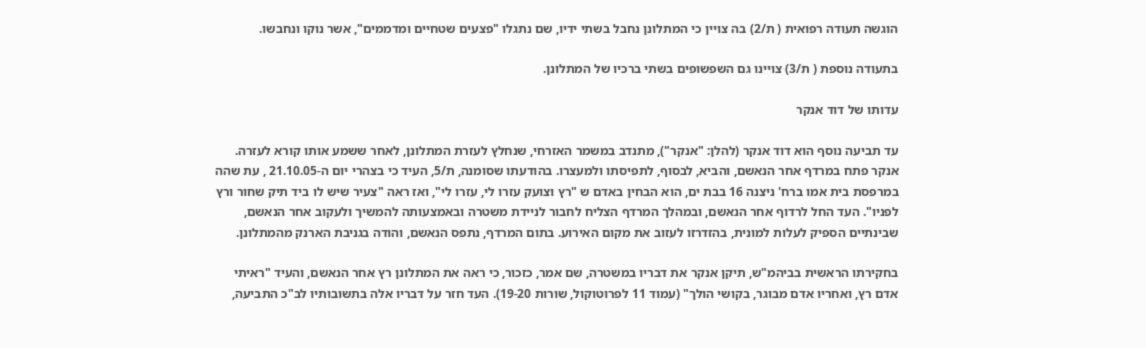הוגשה תעודה רפואית ( ת/2) בה צויין כי המתלונן נחבל בשתי ידיו, שם נתגלו "פצעים שטחיים ומדממים", אשר נוקו ונחבשו.

בתעודה נוספת ( ת/3) צויינו גם השפשופים בשתי ברכיו של המתלונן.

עדותו של דוד אנקר

עד תביעה נוסף הוא דוד אנקר (להלן: "אנקר"), מתנדב במשמר האזרחי, שנחלץ לעזרת המתלונן, לאחר ששמע אותו קורא לעזרה. אנקר פתח במרדף אחר הנאשם, והביא, לבסוף, לתפיסתו ולמעצרו. בהודעתו שסומנה, ת/5, העיד כי בצהרי יום ה-21.10.05 , עת שהה במרפסת בית אמו ברח' ניצנה 16 בבת ים, הוא הבחין באדם ש "רץ וצועק עזרו לי, עזרו לי", ואז ראה "צעיר שיש לו ביד תיק שחור ורץ לפניו". העד החל לרדוף אחר הנאשם, ובמהלך המרדף הצליח לחבור לניידת משטרה ובאמצעותה להמשיך ולעקוב אחר הנאשם, שבינתיים הספיק לעלות למונית, בהזדרזו לעזוב את מקום האירוע. בתום המרדף, נתפס הנאשם, והודה בגניבת הארנק מהמתלונן.

בחקירתו הראשית בביהמ"ש, תיקן אנקר את דבריו במשטרה, שם אמר, כזכור, כי ראה את המתלונן רץ אחר הנאשם, והעיד "ראיתי אדם רץ, ואחריו אדם מבוגר, בקושי הולך" (עמוד 11 לפרוטוקול, שורות 19-20). העד חזר על דבריו אלה בתשובותיו לב"כ התביעה,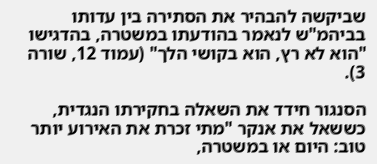שביקשה להבהיר את הסתירה בין עדותו בביהמ"ש לנאמר בהודעתו במשטרה, בהדגישו "הוא לא רץ, הוא בקושי הלך" (עמוד 12, שורה 3).

הסנגור חידד את השאלה בחקירתו הנגדית, כששאל את אנקר "מתי זכרת את האירוע יותר טוב: היום או במשטרה,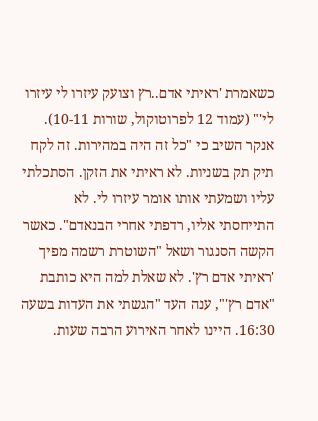כשאמרת 'ראיתי אדם..רץ וצועק עיזרו לי עיזרו לי'" (עמוד 12 לפרוטוקול, שורות 10-11). אנקר השיב כי "כל זה היה במהירות. זה לקח תיק תק בשניות. לא ראיתי את הזקן. הסתכלתי עליו ושמעתי אותו אומר עיזרו לי. לא התייחסתי אליו, רדפתי אחרי הבנאדם". כאשר הקשה הסנגור ושאל "השוטרת רשמה מפיך 'ראיתי אדם רץ'. לא שאלת למה היא כותבת "אדם רץ'", ענה העד "הגשתי את העדות בשעה 16:30. היינו לאחר האירוע הרבה שעות.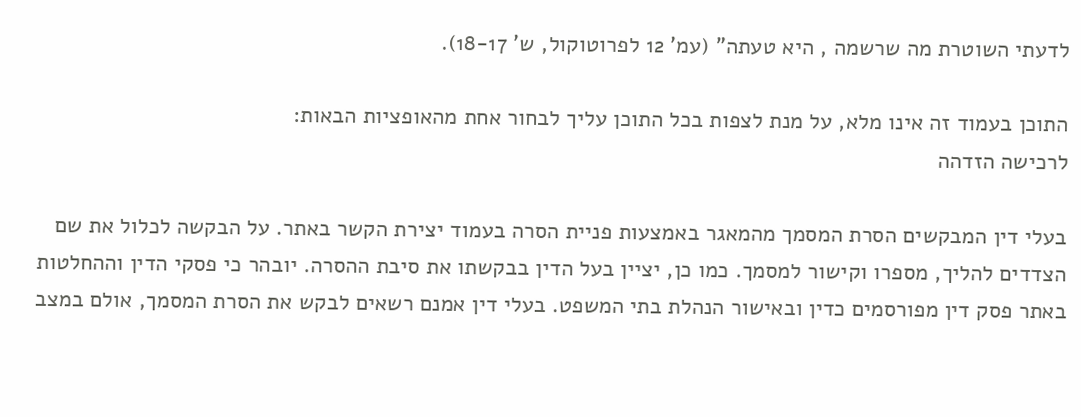לדעתי השוטרת מה שרשמה , היא טעתה" (עמ' 12 לפרוטוקול, ש' 18-17).

התוכן בעמוד זה אינו מלא, על מנת לצפות בכל התוכן עליך לבחור אחת מהאופציות הבאות:
לרכישה הזדהה

בעלי דין המבקשים הסרת המסמך מהמאגר באמצעות פניית הסרה בעמוד יצירת הקשר באתר. על הבקשה לכלול את שם הצדדים להליך, מספרו וקישור למסמך. כמו כן, יציין בעל הדין בבקשתו את סיבת ההסרה. יובהר כי פסקי הדין וההחלטות באתר פסק דין מפורסמים כדין ובאישור הנהלת בתי המשפט. בעלי דין אמנם רשאים לבקש את הסרת המסמך, אולם במצב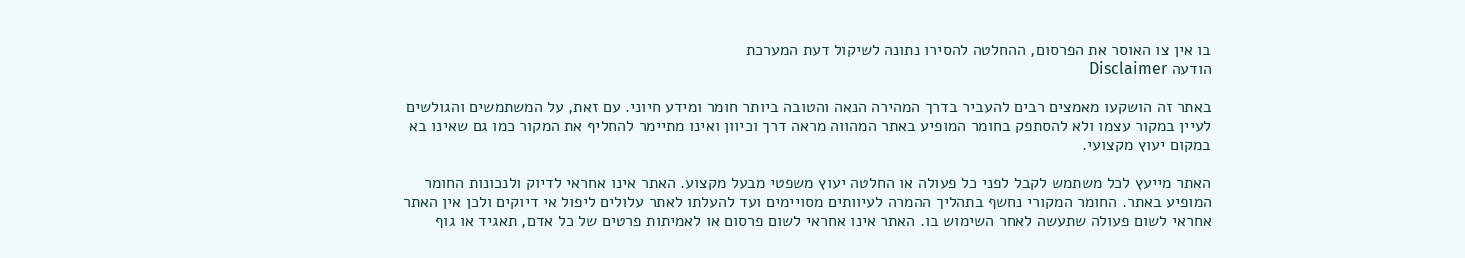בו אין צו האוסר את הפרסום, ההחלטה להסירו נתונה לשיקול דעת המערכת
הודעה Disclaimer

באתר זה הושקעו מאמצים רבים להעביר בדרך המהירה הנאה והטובה ביותר חומר ומידע חיוני. עם זאת, על המשתמשים והגולשים לעיין במקור עצמו ולא להסתפק בחומר המופיע באתר המהווה מראה דרך וכיוון ואינו מתיימר להחליף את המקור כמו גם שאינו בא במקום יעוץ מקצועי.

האתר מייעץ לכל משתמש לקבל לפני כל פעולה או החלטה יעוץ משפטי מבעל מקצוע. האתר אינו אחראי לדיוק ולנכונות החומר המופיע באתר. החומר המקורי נחשף בתהליך ההמרה לעיוותים מסויימים ועד להעלתו לאתר עלולים ליפול אי דיוקים ולכן אין האתר אחראי לשום פעולה שתעשה לאחר השימוש בו. האתר אינו אחראי לשום פרסום או לאמיתות פרטים של כל אדם, תאגיד או גוף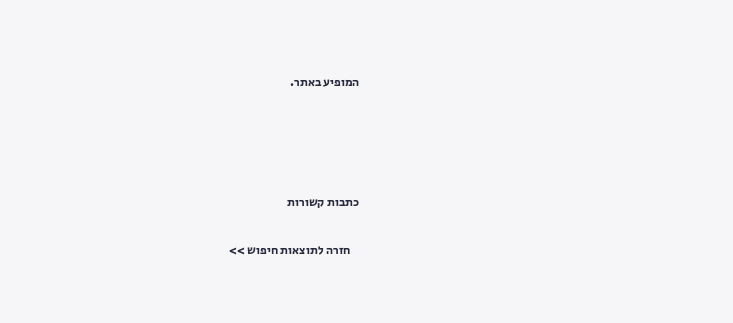המופיע באתר.




כתבות קשורות

    חזרה לתוצאות חיפוש >>